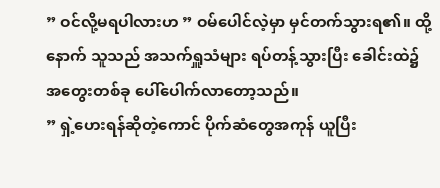” ဝင်လို့မရပါလားဟ ” ဝမ်ပေါင်လဲ့မှာ မှင်တက်သွားရ၏။ ထို့နောက် သူသည် အသက်ရှူသံများ ရပ်တန့်သွားပြီး ခေါင်းထဲ၌ အတွေးတစ်ခု ပေါ်ပေါက်လာတော့သည်။
” ရှဲ့ဟေးရန်ဆိုတဲ့ကောင် ပိုက်ဆံတွေအကုန် ယူပြီး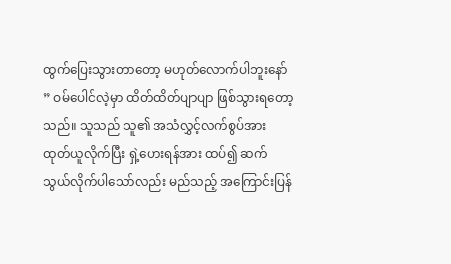ထွက်ပြေးသွားတာတော့ မဟုတ်လောက်ပါဘူးနော် ” ဝမ်ပေါင်လဲ့မှာ ထိတ်ထိတ်ပျာပျာ ဖြစ်သွားရတော့သည်။ သူသည် သူ၏ အသံလွှင့်လက်စွပ်အား ထုတ်ယူလိုက်ပြီး ရှဲ့ဟေးရန်အား ထပ်၍ ဆက်သွယ်လိုက်ပါသော်လည်း မည်သည့် အကြောင်းပြန်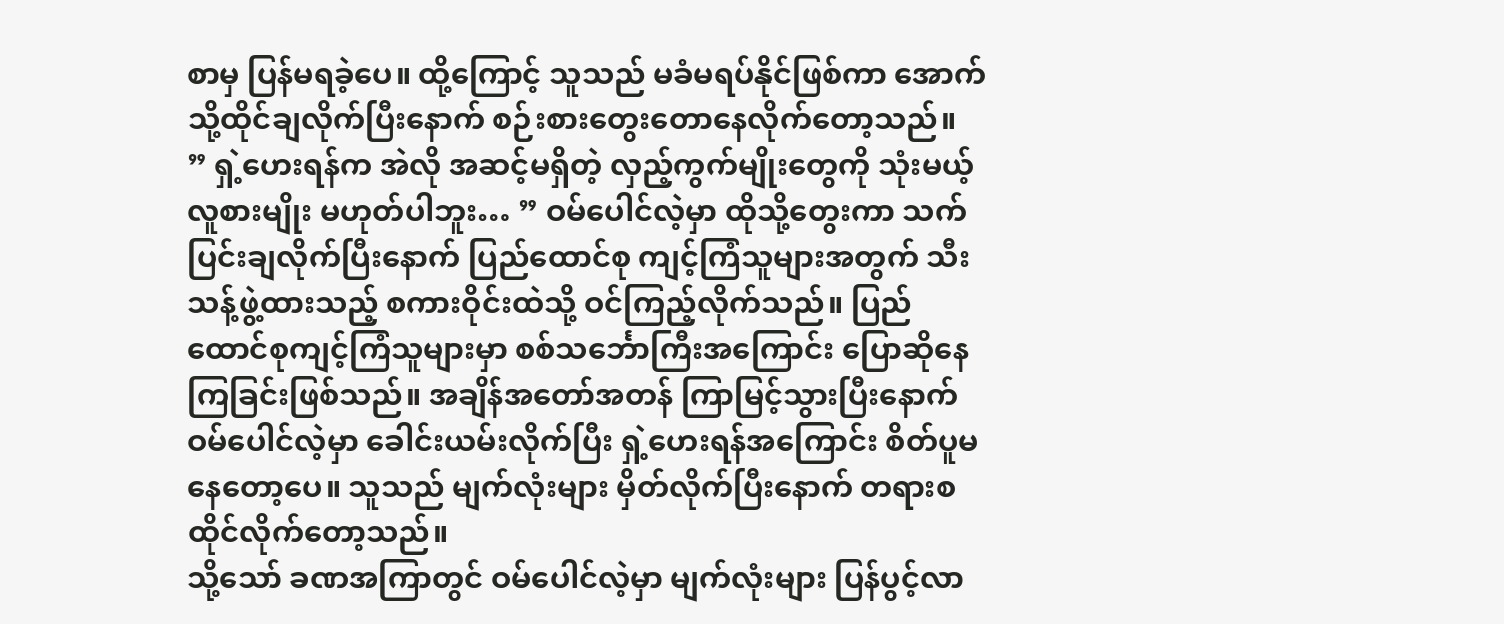စာမှ ပြန်မရခဲ့ပေ။ ထို့ကြောင့် သူသည် မခံမရပ်နိုင်ဖြစ်ကာ အောက်သို့ထိုင်ချလိုက်ပြီးနောက် စဉ်းစားတွေးတောနေလိုက်တော့သည်။
” ရှဲ့ဟေးရန်က အဲလို အဆင့်မရှိတဲ့ လှည့်ကွက်မျိုးတွေကို သုံးမယ့် လူစားမျိုး မဟုတ်ပါဘူး… ” ဝမ်ပေါင်လဲ့မှာ ထိုသို့တွေးကာ သက်ပြင်းချလိုက်ပြီးနောက် ပြည်ထောင်စု ကျင့်ကြံသူများအတွက် သီးသန့်ဖွဲ့ထားသည့် စကားဝိုင်းထဲသို့ ဝင်ကြည့်လိုက်သည်။ ပြည်ထောင်စုကျင့်ကြံသူများမှာ စစ်သင်္ဘောကြီးအကြောင်း ပြောဆိုနေကြခြင်းဖြစ်သည်။ အချိန်အတော်အတန် ကြာမြင့်သွားပြီးနောက် ဝမ်ပေါင်လဲ့မှာ ခေါင်းယမ်းလိုက်ပြီး ရှဲ့ဟေးရန်အကြောင်း စိတ်ပူမနေတော့ပေ။ သူသည် မျက်လုံးများ မှိတ်လိုက်ပြီးနောက် တရားစထိုင်လိုက်တော့သည်။
သို့သော် ခဏအကြာတွင် ဝမ်ပေါင်လဲ့မှာ မျက်လုံးများ ပြန်ပွင့်လာ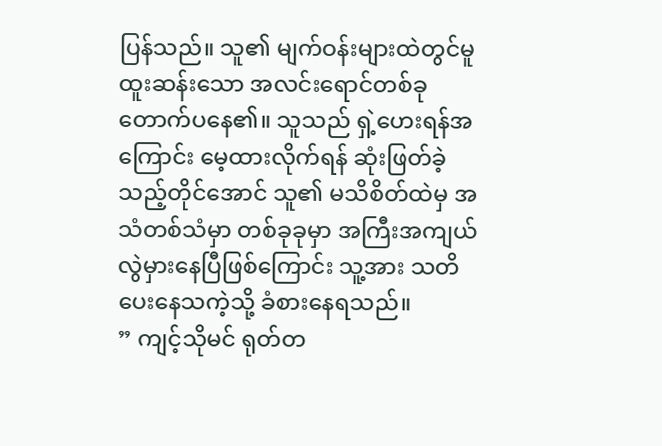ပြန်သည်။ သူ၏ မျက်ဝန်းများထဲတွင်မူ ထူးဆန်းသော အလင်းရောင်တစ်ခု တောက်ပနေ၏။ သူသည် ရှဲ့ဟေးရန်အကြောင်း မေ့ထားလိုက်ရန် ဆုံးဖြတ်ခဲ့သည့်တိုင်အောင် သူ၏ မသိစိတ်ထဲမှ အသံတစ်သံမှာ တစ်ခုခုမှာ အကြီးအကျယ် လွဲမှားနေပြီဖြစ်ကြောင်း သူ့အား သတိပေးနေသကဲ့သို့ ခံစားနေရသည်။
” ကျင့်သိုမင် ရုတ်တ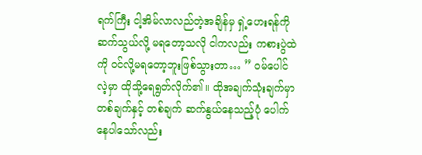ရက်ကြီး ငါ့အိမ်လာလည်တဲ့အချိန်မှ ရှဲ့ဟေးရန်ကို ဆက်သွယ်လို့ မရတော့သလို ငါကလည်း ကစားပွဲထဲကို ဝင်လို့မရတော့ဘူးဖြစ်သွားတာ… ” ဝမ်ပေါင်လဲ့မှာ ထိုသို့ရေရွတ်လိုက်၏။ ထိုအချက်သုံးချက်မှာ တစ်ချက်နှင့် တစ်ချက် ဆက်နွယ်နေသည့်ပုံ ပေါက်နေပါသော်လည်း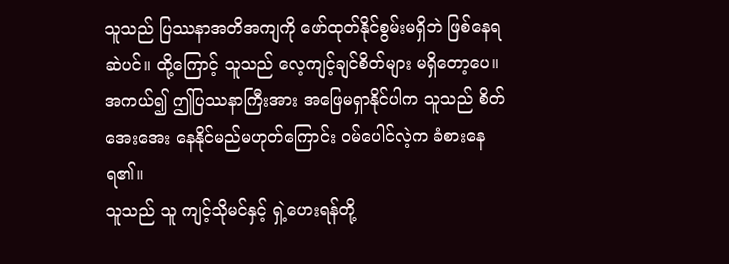သူသည် ပြဿနာအတိအကျကို ဖော်ထုတ်နိုင်စွမ်းမရှိဘဲ ဖြစ်နေရဆဲပင်။ ထို့ကြောင့် သူသည် လေ့ကျင့်ချင်စိတ်များ မရှိတော့ပေ။ အကယ်၍ ဤပြဿနာကြီးအား အဖြေမရှာနိုင်ပါက သူသည် စိတ်အေးအေး နေနိုင်မည်မဟုတ်ကြောင်း ဝမ်ပေါင်လဲ့က ခံစားနေရ၏။
သူသည် သူ ကျင့်သိုမင်နှင့် ရှဲ့ဟေးရန်တို့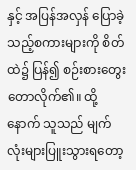နှင့် အပြန်အလှန် ပြောခဲ့သည့်စကားများကို စိတ်ထဲ၌ ပြန်၍ စဉ်းစားတွေးတောလိုက်၏။ ထို့နောက် သူသည် မျက်လုံးများပြူးသွားရတော့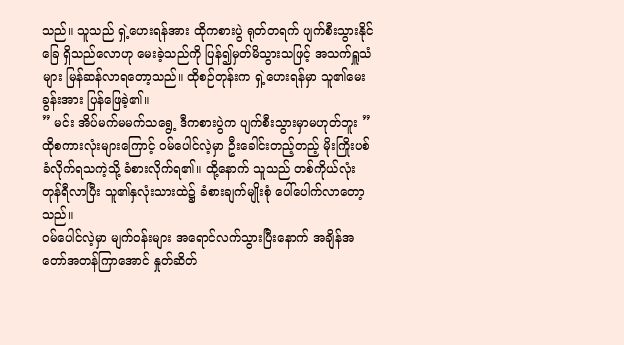သည်။ သူသည် ရှဲ့ဟေးရန်အား ထိုကစားပွဲ ရုတ်တရက် ပျက်စီးသွားနိုင်ခြေ ရှိသည်လောဟု မေးခဲ့သည်ကို ပြန်၍မှတ်မိသွားသဖြင့် အသက်ရှူသံများ မြန်ဆန်လာရတော့သည်။ ထိုစဉ်တုန်းက ရှဲ့ဟေးရန်မှာ သူ၏မေးခွန်းအား ပြန်ဖြေခဲ့၏။
” မင်း အိပ်မက်မမက်သရွေ့ ဒီကစားပွဲက ပျက်စီးသွားမှာမဟုတ်ဘူး ”
ထိုစကားလုံးများကြောင့် ဝမ်ပေါင်လဲ့မှာ ဦးခေါင်းတည့်တည့် မိုးကြိုးပစ်ခံလိုက်ရသကဲ့သို့ ခံစားလိုက်ရ၏။ ထို့နောက် သူသည် တစ်ကိုယ်လုံးတုန်ရီလာပြီး သူ၏နှလုံးသားထဲ၌ ခံစားချက်မျိုးစုံ ပေါ်ပေါက်လာတော့သည်။
ဝမ်ပေါင်လဲ့မှာ မျက်ဝန်းများ အရောင်လက်သွားပြီးနောက် အချိန်အတော်အတန်ကြာအောင် နှုတ်ဆိတ်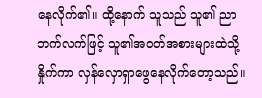နေလိုက်၏။ ထို့နောက် သူသည် သူ၏ ညာဘက်လက်ဖြင့် သူ၏အဝတ်အစားများထဲသို့ နှိုက်ကာ လှန်လှောရှာဖွေနေလိုက်တော့သည်။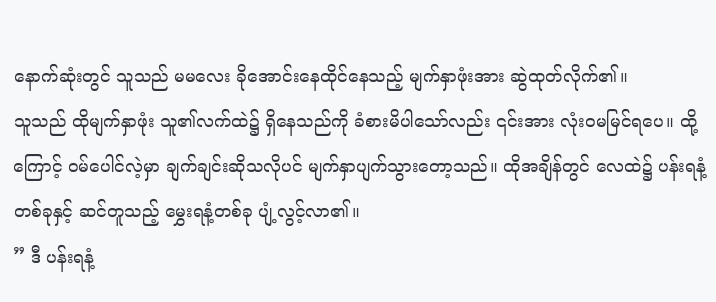နောက်ဆုံးတွင် သူသည် မမလေး ခိုအောင်းနေထိုင်နေသည့် မျက်နှာဖုံးအား ဆွဲထုတ်လိုက်၏။
သူသည် ထိုမျက်နှာဖုံး သူ၏လက်ထဲ၌ ရှိနေသည်ကို ခံစားမိပါသော်လည်း ၎င်းအား လုံးဝမမြင်ရပေ။ ထို့ကြောင့် ဝမ်ပေါင်လဲ့မှာ ချက်ချင်းဆိုသလိုပင် မျက်နှာပျက်သွားတော့သည်။ ထိုအချိန်တွင် လေထဲ၌ ပန်းရနံ့တစ်ခုနှင့် ဆင်တူသည့် မွှေးရနံ့တစ်ခု ပျံ့လွင့်လာ၏။
” ဒီ ပန်းရနံ့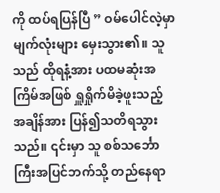ကို ထပ်ရပြန်ပြီ ” ဝမ်ပေါင်လဲ့မှာ မျက်လုံးများ မှေးသွား၏။ သူသည် ထိုရနံ့အား ပထမဆုံးအကြိမ်အဖြစ် ရှူရှိုက်မိခဲ့ဖူးသည့် အချိန်အား ပြန်၍သတိရသွားသည်။ ၎င်းမှာ သူ စစ်သင်္ဘောကြီးအပြင်ဘက်သို့ တည်နေရာ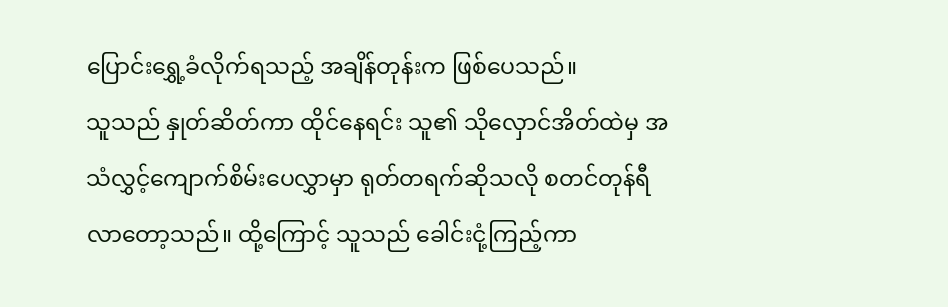ပြောင်းရွှေ့ခံလိုက်ရသည့် အချိန်တုန်းက ဖြစ်ပေသည်။
သူသည် နှုတ်ဆိတ်ကာ ထိုင်နေရင်း သူ၏ သိုလှောင်အိတ်ထဲမှ အသံလွှင့်ကျောက်စိမ်းပေလွှာမှာ ရုတ်တရက်ဆိုသလို စတင်တုန်ရီလာတော့သည်။ ထို့ကြောင့် သူသည် ခေါင်းငုံ့ကြည့်ကာ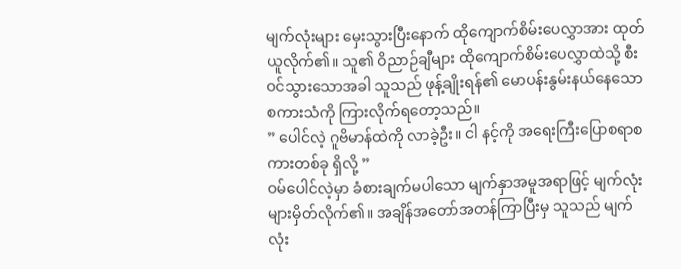မျက်လုံးများ မှေးသွားပြီးနောက် ထိုကျောက်စိမ်းပေလွှာအား ထုတ်ယူလိုက်၏။ သူ၏ ဝိညာဉ်ချီများ ထိုကျောက်စိမ်းပေလွှာထဲသို့ စီးဝင်သွားသောအခါ သူသည် ဖုန့်ချိုးရန်၏ မောပန်းနွမ်းနယ်နေသော စကားသံကို ကြားလိုက်ရတော့သည်။
” ပေါင်လဲ့ ဂူဗိမာန်ထဲကို လာခဲ့ဦး။ ငါ နင့်ကို အရေးကြီးပြောစရာစကားတစ်ခု ရှိလို့ ”
ဝမ်ပေါင်လဲ့မှာ ခံစားချက်မပါသော မျက်နှာအမူအရာဖြင့် မျက်လုံးများမှိတ်လိုက်၏။ အချိန်အတော်အတန်ကြာပြီးမှ သူသည် မျက်လုံး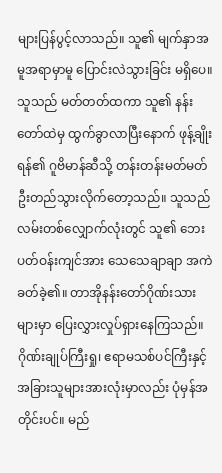များပြန်ပွင့်လာသည်။ သူ၏ မျက်နှာအမူအရာမှာမူ ပြောင်းလဲသွားခြင်း မရှိပေ။ သူသည် မတ်တတ်ထကာ သူ၏ နန်းတော်ထဲမှ ထွက်ခွာလာပြီးနောက် ဖုန့်ချိုးရန်၏ ဂူဗိမာန်ဆီသို့ တန်းတန်းမတ်မတ် ဦးတည်သွားလိုက်တော့သည်။ သူသည် လမ်းတစ်လျှောက်လုံးတွင် သူ၏ ဘေးပတ်ဝန်းကျင်အား သေသေချာချာ အကဲခတ်ခဲ့၏။ တာအိုနန်းတော်ဂိုဏ်းသားများမှာ ပြေးလွှားလှုပ်ရှားနေကြသည်။ ဂိုဏ်းချုပ်ကြီးရှု၊ ဧရာမသစ်ပင်ကြီးနှင့် အခြားသူများအားလုံးမှာလည်း ပုံမှန်အတိုင်းပင်။ မည်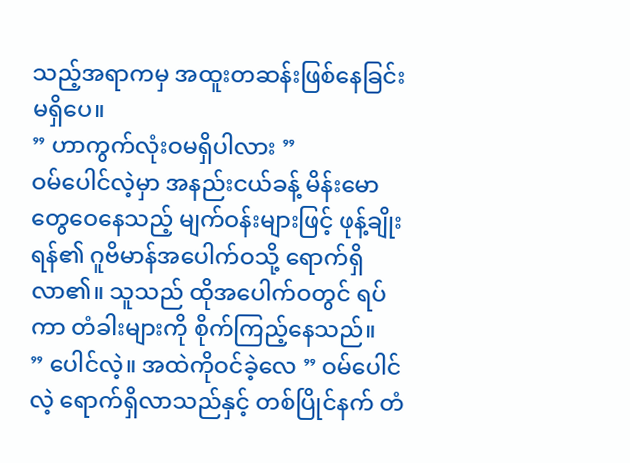သည့်အရာကမှ အထူးတဆန်းဖြစ်နေခြင်း မရှိပေ။
” ဟာကွက်လုံးဝမရှိပါလား ”
ဝမ်ပေါင်လဲ့မှာ အနည်းငယ်ခန့် မိန်းမောတွေဝေနေသည့် မျက်ဝန်းများဖြင့် ဖုန့်ချိုးရန်၏ ဂူဗိမာန်အပေါက်ဝသို့ ရောက်ရှိလာ၏။ သူသည် ထိုအပေါက်ဝတွင် ရပ်ကာ တံခါးများကို စိုက်ကြည့်နေသည်။
” ပေါင်လဲ့။ အထဲကိုဝင်ခဲ့လေ ” ဝမ်ပေါင်လဲ့ ရောက်ရှိလာသည်နှင့် တစ်ပြိုင်နက် တံ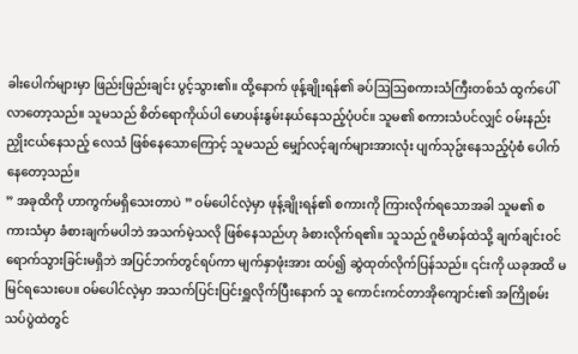ခါးပေါက်များမှာ ဖြည်းဖြည်းချင်း ပွင့်သွား၏။ ထို့နောက် ဖုန့်ချိုးရန်၏ ခပ်ဩဩစကားသံကြီးတစ်သံ ထွက်ပေါ်လာတော့သည်။ သူမသည် စိတ်ရောကိုယ်ပါ မောပန်းနွမ်းနယ်နေသည့်ပုံပင်။ သူမ၏ စကားသံပင်လျှင် ဝမ်းနည်းညှိုးငယ်နေသည့် လေသံ ဖြစ်နေသောကြောင့် သူမသည် မျှော်လင့်ချက်များအားလုံး ပျက်သုဥ်းနေသည့်ပုံစံ ပေါက်နေတော့သည်။
” အခုထိကို ဟာကွက်မရှိသေးတာပဲ ” ဝမ်ပေါင်လဲ့မှာ ဖုန့်ချိုးရန်၏ စကားကို ကြားလိုက်ရသောအခါ သူမ၏ စကားသံမှာ ခံစားချက်မပါဘဲ အသက်မဲ့သလို ဖြစ်နေသည်ဟု ခံစားလိုက်ရ၏။ သူသည် ဂူဗိမာန်ထဲသို့ ချက်ချင်းဝင်ရောက်သွားခြင်းမရှိဘဲ အပြင်ဘက်တွင်ရပ်ကာ မျက်နှာဖုံးအား ထပ်၍ ဆွဲထုတ်လိုက်ပြန်သည်။ ၎င်းကို ယခုအထိ မမြင်ရသေးပေ။ ဝမ်ပေါင်လဲ့မှာ အသက်ပြင်းပြင်းရှူလိုက်ပြီးနောက် သူ ကောင်းကင်တာအိုကျောင်း၏ အကြိုစမ်းသပ်ပွဲထဲတွင်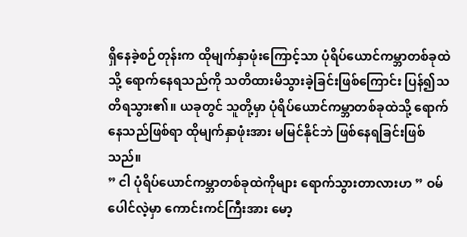ရှိနေခဲ့စဉ်တုန်းက ထိုမျက်နှာဖုံးကြောင့်သာ ပုံရိပ်ယောင်ကမ္ဘာတစ်ခုထဲသို့ ရောက်နေရသည်ကို သတိထားမိသွားခဲ့ခြင်းဖြစ်ကြောင်း ပြန်၍သတိရသွား၏။ ယခုတွင် သူတို့မှာ ပုံရိပ်ယောင်ကမ္ဘာတစ်ခုထဲသို့ ရောက်နေသည်ဖြစ်ရာ ထိုမျက်နှာဖုံးအား မမြင်နိုင်ဘဲ ဖြစ်နေရခြင်းဖြစ်သည်။
” ငါ ပုံရိပ်ယောင်ကမ္ဘာတစ်ခုထဲကိုများ ရောက်သွားတာလားဟ ” ဝမ်ပေါင်လဲ့မှာ ကောင်းကင်ကြီးအား မော့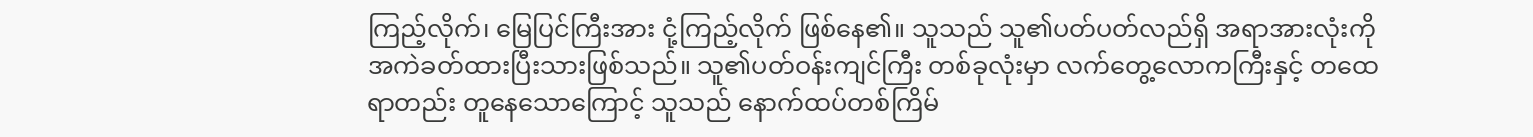ကြည့်လိုက်၊ မြေပြင်ကြီးအား ငုံ့ကြည့်လိုက် ဖြစ်နေ၏။ သူသည် သူ၏ပတ်ပတ်လည်ရှိ အရာအားလုံးကို အကဲခတ်ထားပြီးသားဖြစ်သည်။ သူ၏ပတ်ဝန်းကျင်ကြီး တစ်ခုလုံးမှာ လက်တွေ့လောကကြီးနှင့် တထေရာတည်း တူနေသောကြောင့် သူသည် နောက်ထပ်တစ်ကြိမ်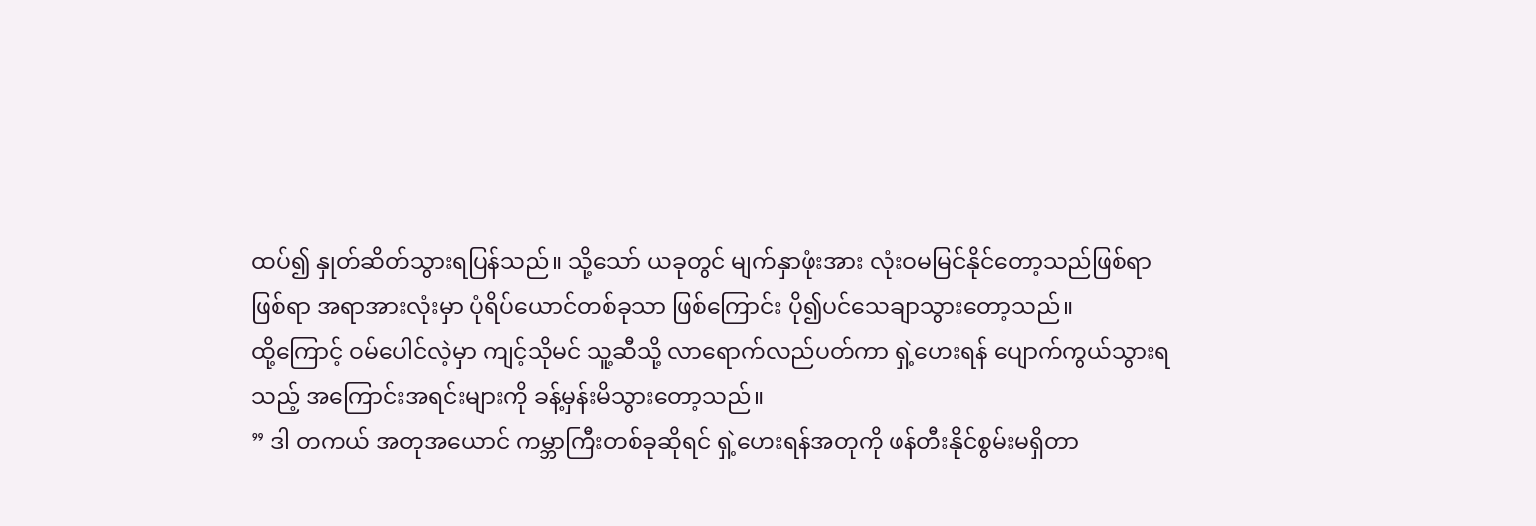ထပ်၍ နှုတ်ဆိတ်သွားရပြန်သည်။ သို့သော် ယခုတွင် မျက်နှာဖုံးအား လုံးဝမမြင်နိုင်တော့သည်ဖြစ်ရာ ဖြစ်ရာ အရာအားလုံးမှာ ပုံရိပ်ယောင်တစ်ခုသာ ဖြစ်ကြောင်း ပို၍ပင်သေချာသွားတော့သည်။
ထို့ကြောင့် ဝမ်ပေါင်လဲ့မှာ ကျင့်သိုမင် သူ့ဆီသို့ လာရောက်လည်ပတ်ကာ ရှဲ့ဟေးရန် ပျောက်ကွယ်သွားရသည့် အကြောင်းအရင်းများကို ခန့်မှန်းမိသွားတော့သည်။
” ဒါ တကယ် အတုအယောင် ကမ္ဘာကြီးတစ်ခုဆိုရင် ရှဲ့ဟေးရန်အတုကို ဖန်တီးနိုင်စွမ်းမရှိတာ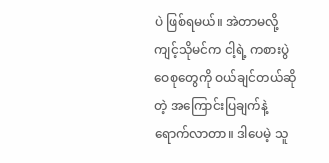ပဲ ဖြစ်ရမယ်။ အဲတာမလို့ ကျင့်သိုမင်က ငါ့ရဲ့ ကစားပွဲဝေစုတွေကို ဝယ်ချင်တယ်ဆိုတဲ့ အကြောင်းပြချက်နဲ့ ရောက်လာတာ။ ဒါပေမဲ့ သူ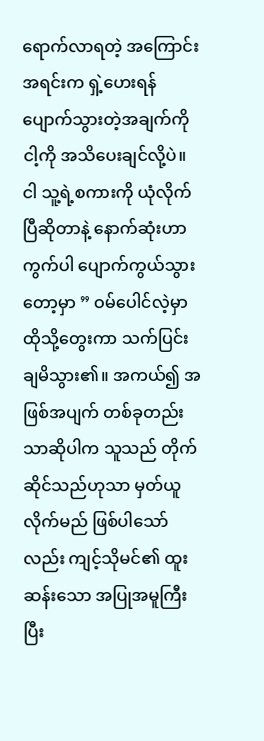ရောက်လာရတဲ့ အကြောင်းအရင်းက ရှဲ့ဟေးရန် ပျောက်သွားတဲ့အချက်ကို ငါ့ကို အသိပေးချင်လို့ပဲ။ ငါ သူ့ရဲ့စကားကို ယုံလိုက်ပြီဆိုတာနဲ့ နောက်ဆုံးဟာကွက်ပါ ပျောက်ကွယ်သွားတော့မှာ ” ဝမ်ပေါင်လဲ့မှာ ထိုသို့တွေးကာ သက်ပြင်းချမိသွား၏။ အကယ်၍ အဖြစ်အပျက် တစ်ခုတည်းသာဆိုပါက သူသည် တိုက်ဆိုင်သည်ဟုသာ မှတ်ယူလိုက်မည် ဖြစ်ပါသော်လည်း ကျင့်သိုမင်၏ ထူးဆန်းသော အပြုအမူကြီးပြီး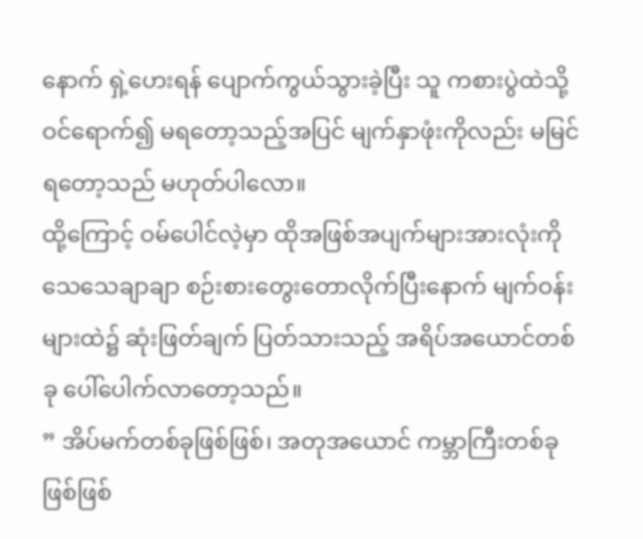နောက် ရှဲ့ဟေးရန် ပျောက်ကွယ်သွားခဲ့ပြီး သူ ကစားပွဲထဲသို့ ဝင်ရောက်၍ မရတော့သည့်အပြင် မျက်နှာဖုံးကိုလည်း မမြင်ရတော့သည် မဟုတ်ပါလော။
ထို့ကြောင့် ဝမ်ပေါင်လဲ့မှာ ထိုအဖြစ်အပျက်များအားလုံးကို သေသေချာချာ စဉ်းစားတွေးတောလိုက်ပြီးနောက် မျက်ဝန်းများထဲ၌ ဆုံးဖြတ်ချက် ပြတ်သားသည့် အရိပ်အယောင်တစ်ခု ပေါ်ပေါက်လာတော့သည်။
” အိပ်မက်တစ်ခုဖြစ်ဖြစ်၊ အတုအယောင် ကမ္ဘာကြီးတစ်ခုဖြစ်ဖြစ်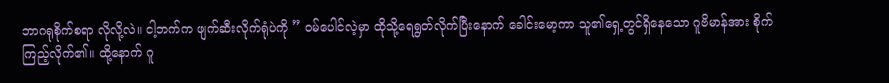ဘာဂရုစိုက်စရာ လိုလို့လဲ။ ငါ့ဘက်က ဖျက်ဆီးလိုက်ရုံပဲကို ” ဝမ်ပေါင်လဲ့မှာ ထိုသို့ရေရွတ်လိုက်ပြီးနောက် ခေါင်းမော့ကာ သူ၏ရှေ့တွင်ရှိနေသော ဂူဗိမာန်အား စိုက်ကြည့်လိုက်၏။ ထို့နောက် ဂူ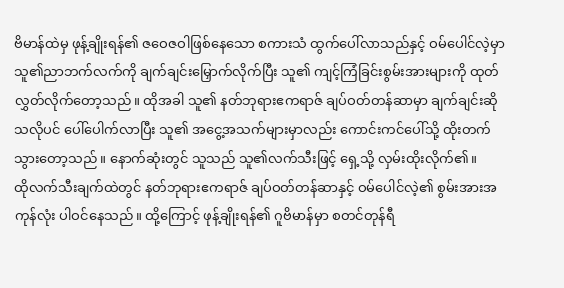ဗိမာန်ထဲမှ ဖုန့်ချိုးရန်၏ ဇဝေဇဝါဖြစ်နေသော စကားသံ ထွက်ပေါ်လာသည်နှင့် ဝမ်ပေါင်လဲ့မှာ သူ၏ညာဘက်လက်ကို ချက်ချင်းမြှောက်လိုက်ပြီး သူ၏ ကျင့်ကြံခြင်းစွမ်းအားများကို ထုတ်လွှတ်လိုက်တော့သည်။ ထိုအခါ သူ၏ နတ်ဘုရားဧကရာဇ် ချပ်ဝတ်တန်ဆာမှာ ချက်ချင်းဆိုသလိုပင် ပေါ်ပေါက်လာပြီး သူ၏ အငွေ့အသက်များမှာလည်း ကောင်းကင်ပေါ်သို့ ထိုးတက်သွားတော့သည်။ နောက်ဆုံးတွင် သူသည် သူ၏လက်သီးဖြင့် ရှေ့သို့ လှမ်းထိုးလိုက်၏။
ထိုလက်သီးချက်ထဲတွင် နတ်ဘုရားဧကရာဇ် ချပ်ဝတ်တန်ဆာနှင့် ဝမ်ပေါင်လဲ့၏ စွမ်းအားအကုန်လုံး ပါဝင်နေသည်။ ထို့ကြောင့် ဖုန့်ချိုးရန်၏ ဂူဗိမာန်မှာ စတင်တုန်ရီ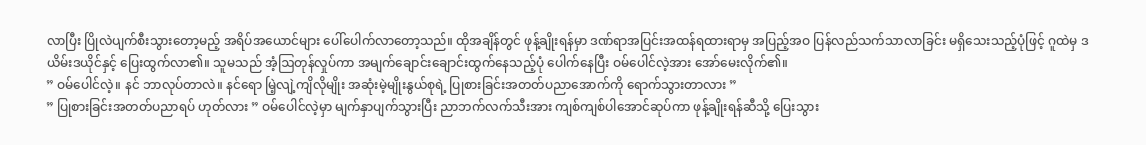လာပြီး ပြိုလဲပျက်စီးသွားတော့မည့် အရိပ်အယောင်များ ပေါ်ပေါက်လာတော့သည်။ ထိုအချိန်တွင် ဖုန့်ချိုးရန်မှာ ဒဏ်ရာအပြင်းအထန်ရထားရာမှ အပြည့်အဝ ပြန်လည်သက်သာလာခြင်း မရှိသေးသည့်ပုံဖြင့် ဂူထဲမှ ဒယိမ်းဒယိုင်နှင့် ပြေးထွက်လာ၏။ သူမသည် အံ့ဩတုန်လှုပ်ကာ အမျက်ချောင်းချောင်းထွက်နေသည့်ပုံ ပေါက်နေပြီး ဝမ်ပေါင်လဲ့အား အော်မေးလိုက်၏။
” ဝမ်ပေါင်လဲ့။ နင် ဘာလုပ်တာလဲ။ နင်ရော မြဲ့လျဲ့ကျိလိုမျိုး အဆုံးမဲ့မျိုးနွယ်စုရဲ့ ပြုစားခြင်းအတတ်ပညာအောက်ကို ရောက်သွားတာလား ”
” ပြုစားခြင်းအတတ်ပညာရပ် ဟုတ်လား ” ဝမ်ပေါင်လဲ့မှာ မျက်နှာပျက်သွားပြီး ညာဘက်လက်သီးအား ကျစ်ကျစ်ပါအောင်ဆုပ်ကာ ဖုန့်ချိုးရန်ဆီသို့ ပြေးသွား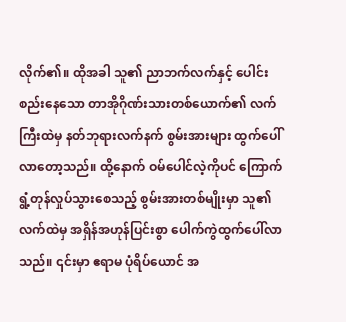လိုက်၏။ ထိုအခါ သူ၏ ညာဘက်လက်နှင့် ပေါင်းစည်းနေသော တာအိုဂိုဏ်းသားတစ်ယောက်၏ လက်ကြီးထဲမှ နတ်ဘုရားလက်နက် စွမ်းအားများ ထွက်ပေါ်လာတော့သည်။ ထို့နောက် ဝမ်ပေါင်လဲ့ကိုပင် ကြောက်ရွံ့တုန်လှုပ်သွားစေသည့် စွမ်းအားတစ်မျိုးမှာ သူ၏လက်ထဲမှ အရှိန်အဟုန်ပြင်းစွာ ပေါက်ကွဲထွက်ပေါ်လာသည်။ ၎င်းမှာ ဧရာမ ပုံရိပ်ယောင် အ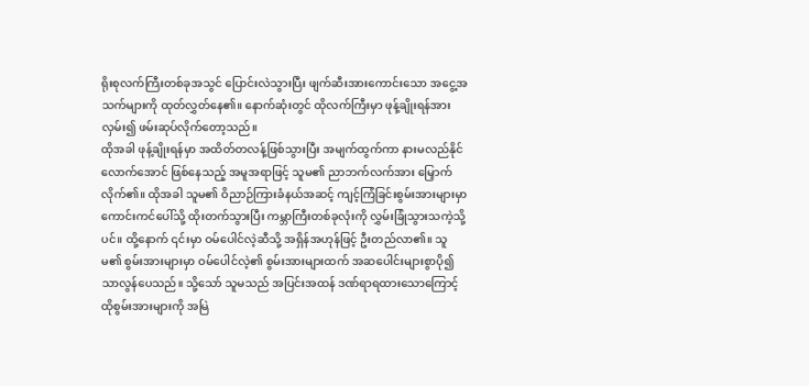ရိုးစုလက်ကြီးတစ်ခုအသွင် ပြောင်းလဲသွားပြီး ဖျက်ဆီးအားကောင်းသော အငွေ့အသက်များကို ထုတ်လွှတ်နေ၏။ နောက်ဆုံးတွင် ထိုလက်ကြီးမှာ ဖုန့်ချိုးရန်အား လှမ်း၍ ဖမ်းဆုပ်လိုက်တော့သည်။
ထိုအခါ ဖုန့်ချိုးရန်မှာ အထိတ်တလန့်ဖြစ်သွားပြီး အမျက်ထွက်ကာ နားမလည်နိုင်လောက်အောင် ဖြစ်နေသည့် အမူအရာဖြင့် သူမ၏ ညာဘက်လက်အား မြှောက်လိုက်၏။ ထိုအခါ သူမ၏ ဝိညာဉ်ကြားခံနယ်အဆင့် ကျင့်ကြံခြင်းစွမ်းအားများမှာ ကောင်းကင်ပေါ်သို့ ထိုးတက်သွားပြီး ကမ္ဘာကြီးတစ်ခုလုံးကို လွှမ်းခြုံသွားသကဲ့သို့ပင်။ ထို့နောက် ၎င်းမှာ ဝမ်ပေါင်လဲ့ဆီသို့ အရှိန်အဟုန်ဖြင့် ဦးတည်လာ၏။ သူမ၏ စွမ်းအားများမှာ ဝမ်ပေါင်လဲ့၏ စွမ်းအားများထက် အဆပေါင်းများစွာပို၍ သာလွန်ပေသည်။ သို့သော် သူမသည် အပြင်းအထန် ဒဏ်ရာရထားသောကြောင့် ထိုစွမ်းအားများကို အမြဲ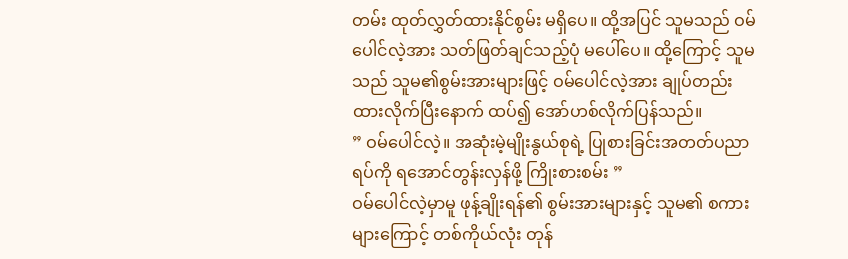တမ်း ထုတ်လွှတ်ထားနိုင်စွမ်း မရှိပေ။ ထို့အပြင် သူမသည် ဝမ်ပေါင်လဲ့အား သတ်ဖြတ်ချင်သည့်ပုံ မပေါ်ပေ။ ထို့ကြောင့် သူမသည် သူမ၏စွမ်းအားများဖြင့် ဝမ်ပေါင်လဲ့အား ချုပ်တည်းထားလိုက်ပြီးနောက် ထပ်၍ အော်ဟစ်လိုက်ပြန်သည်။
” ဝမ်ပေါင်လဲ့။ အဆုံးမဲ့မျိုးနွယ်စုရဲ့ ပြုစားခြင်းအတတ်ပညာရပ်ကို ရအောင်တွန်းလှန်ဖို့ ကြိုးစားစမ်း ”
ဝမ်ပေါင်လဲ့မှာမူ ဖုန့်ချိုးရန်၏ စွမ်းအားများနှင့် သူမ၏ စကားများကြောင့် တစ်ကိုယ်လုံး တုန်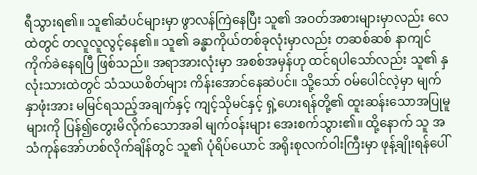ရီသွားရ၏။ သူ၏ဆံပင်များမှာ ဖွာလန်ကြဲနေပြီး သူ၏ အဝတ်အစားများမှာလည်း လေထဲတွင် တလူလူလွင့်နေ၏။ သူ၏ ခန္ဓာကိုယ်တစ်ခုလုံးမှာလည်း တဆစ်ဆစ် နာကျင်ကိုက်ခဲနေရပြီ ဖြစ်သည်။ အရာအားလုံးမှာ အစစ်အမှန်ဟု ထင်ရပါသော်လည်း သူ၏ နှလုံးသားထဲတွင် သံသယစိတ်များ ကိန်းအောင်နေဆဲပင်။ သို့သော် ဝမ်ပေါင်လဲ့မှာ မျက်နှာဖုံးအား မမြင်ရသည့်အချက်နှင့် ကျင့်သိုမင်နှင့် ရှဲ့ဟေးရန်တို့၏ ထူးဆန်းသောအပြုမူများကို ပြန်၍တွေးမိလိုက်သောအခါ မျက်ဝန်းများ အေးစက်သွား၏။ ထို့နောက် သူ အသံကုန်အော်ဟစ်လိုက်ချိန်တွင် သူ၏ ပုံရိပ်ယောင် အရိုးစုလက်ဝါးကြီးမှာ ဖုန့်ချိုးရန်ပေါ်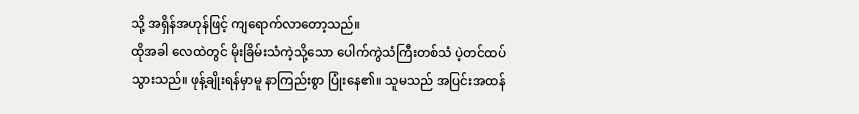သို့ အရှိန်အဟုန်ဖြင့် ကျရောက်လာတော့သည်။
ထိုအခါ လေထဲတွင် မိုးခြိမ်းသံကဲ့သို့သော ပေါက်ကွဲသံကြီးတစ်သံ ပဲ့တင်ထပ်သွားသည်။ ဖုန့်ချိုးရန်မှာမူ နာကြည်းစွာ ပြုံးနေ၏။ သူမသည် အပြင်းအထန်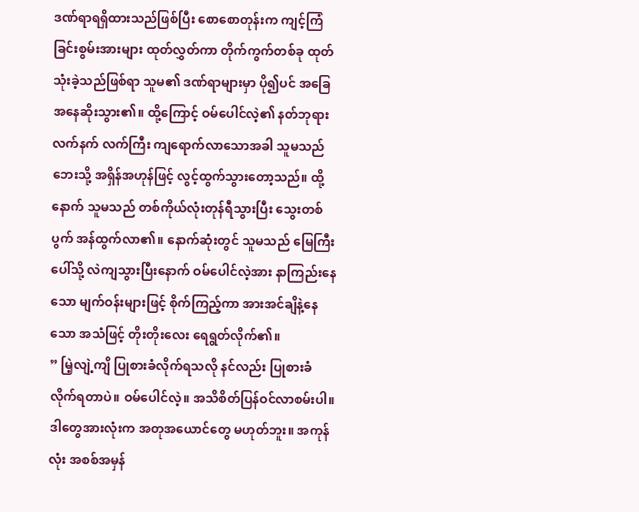ဒဏ်ရာရရှိထားသည်ဖြစ်ပြီး စောစောတုန်းက ကျင့်ကြံခြင်းစွမ်းအားများ ထုတ်လွှတ်ကာ တိုက်ကွက်တစ်ခု ထုတ်သုံးခဲ့သည်ဖြစ်ရာ သူမ၏ ဒဏ်ရာများမှာ ပို၍ပင် အခြေအနေဆိုးသွား၏။ ထို့ကြောင့် ဝမ်ပေါင်လဲ့၏ နတ်ဘုရားလက်နက် လက်ကြီး ကျရောက်လာသောအခါ သူမသည် ဘေးသို့ အရှိန်အဟုန်ဖြင့် လွင့်ထွက်သွားတော့သည်။ ထို့နောက် သူမသည် တစ်ကိုယ်လုံးတုန်ရီသွားပြီး သွေးတစ်ပွက် အန်ထွက်လာ၏။ နောက်ဆုံးတွင် သူမသည် မြေကြီးပေါ်သို့ လဲကျသွားပြီးနောက် ဝမ်ပေါင်လဲ့အား နာကြည်းနေသော မျက်ဝန်းများဖြင့် စိုက်ကြည့်ကာ အားအင်ချိနဲ့နေသော အသံဖြင့် တိုးတိုးလေး ရေရွတ်လိုက်၏။
” မြဲ့လျဲ့ကျိ ပြုစားခံလိုက်ရသလို နင်လည်း ပြုစားခံလိုက်ရတာပဲ။ ဝမ်ပေါင်လဲ့။ အသိစိတ်ပြန်ဝင်လာစမ်းပါ။ ဒါတွေအားလုံးက အတုအယောင်တွေ မဟုတ်ဘူး။ အကုန်လုံး အစစ်အမှန်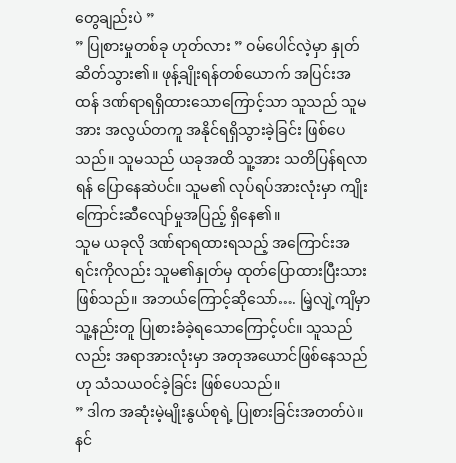တွေချည်းပဲ ”
” ပြုစားမှုတစ်ခု ဟုတ်လား ” ဝမ်ပေါင်လဲ့မှာ နှုတ်ဆိတ်သွား၏။ ဖုန့်ချိုးရန်တစ်ယောက် အပြင်းအထန် ဒဏ်ရာရရှိထားသောကြောင့်သာ သူသည် သူမအား အလွယ်တကူ အနိုင်ရရှိသွားခဲ့ခြင်း ဖြစ်ပေသည်။ သူမသည် ယခုအထိ သူ့အား သတိပြန်ရလာရန် ပြောနေဆဲပင်။ သူမ၏ လုပ်ရပ်အားလုံးမှာ ကျိုးကြောင်းဆီလျော်မှုအပြည့် ရှိနေ၏။
သူမ ယခုလို ဒဏ်ရာရထားရသည့် အကြောင်းအရင်းကိုလည်း သူမ၏နှုတ်မှ ထုတ်ပြောထားပြီးသားဖြစ်သည်။ အဘယ်ကြောင့်ဆိုသော်…. မြဲ့လျဲ့ကျိမှာ သူ့နည်းတူ ပြုစားခံခဲ့ရသောကြောင့်ပင်။ သူသည်လည်း အရာအားလုံးမှာ အတုအယောင်ဖြစ်နေသည်ဟု သံသယဝင်ခဲ့ခြင်း ဖြစ်ပေသည်။
” ဒါက အဆုံးမဲ့မျိုးနွယ်စုရဲ့ ပြုစားခြင်းအတတ်ပဲ။ နင်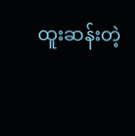ထူးဆန်းတဲ့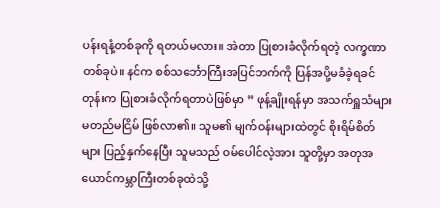ပန်းရနံ့တစ်ခုကို ရတယ်မလား။ အဲတာ ပြုစားခံလိုက်ရတဲ့ လက္ခဏာတစ်ခုပဲ။ နင်က စစ်သင်္ဘောကြီးအပြင်ဘက်ကို ပြန်အပို့မခံခဲ့ရခင်တုန်းက ပြုစားခံလိုက်ရတာပဲဖြစ်မှာ ” ဖုန့်ချိုးရန်မှာ အသက်ရှူသံများ မတည်မငြိမ် ဖြစ်လာ၏။ သူမ၏ မျက်ဝန်းများထဲတွင် စိုးရိမ်စိတ်များ ပြည့်နှက်နေပြီး သူမသည် ဝမ်ပေါင်လဲ့အား သူတို့မှာ အတုအယောင်ကမ္ဘာကြီးတစ်ခုထဲသို့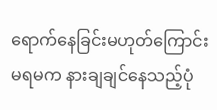ရောက်နေခြင်းမဟုတ်ကြောင်း မရမက နားချချင်နေသည့်ပုံ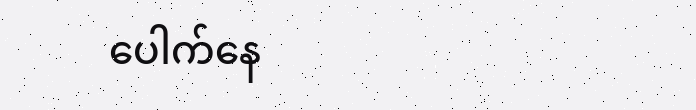ပေါက်နေ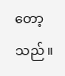တော့သည်။